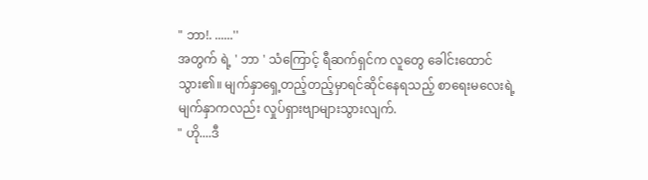" ဘာ!. ......''
အတွက် ရဲ့ ' ဘာ ' သံကြောင့် ရီဆက်ရှင်က လူတွေ ခေါင်းထောင်သွား၏။ မျက်နှာရှေ့တည့်တည့်မှာရင်ဆိုင်နေရသည့် စာရေးမလေးရဲ့ မျက်နှာကလည်း လှုပ်ရှားဗျာများသွားလျက်.
" ဟို....ဒီ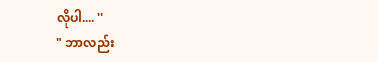လိုပါ.... ''
" ဘာလည်း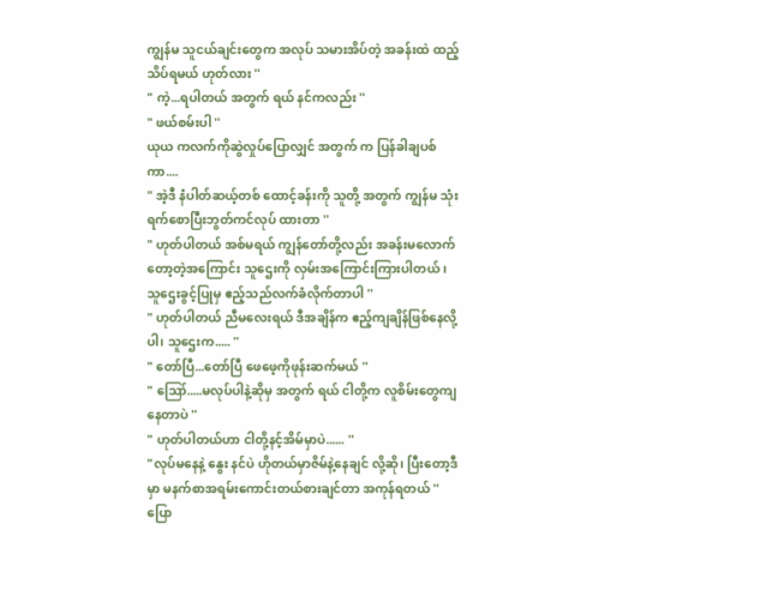ကျွန်မ သူငယ်ချင်းတွေက အလုပ် သမားအိပ်တဲ့ အခန်းထဲ ထည့်သိပ်ရမယ် ဟုတ်လား ''
" ကဲ့...ရပါတယ် အတွက် ရယ် နင်ကလည်း ''
" ဖယ်စမ်းပါ ''
ယုယ ကလက်ကိုဆွဲလှုပ်ပြောလျှင် အတွက် က ပြန်ခါချပစ်ကာ....
" အဲ့ဒီ နံပါတ်ဆယ့်တစ် ထောင့်ခန်းကို သူတို့ အတွက် ကျွန်မ သုံးရက်စောပြီးဘွတ်ကင်လုပ် ထားတာ ''
" ဟုတ်ပါတယ် အစ်မရယ် ကျွန်တော်တို့လည်း အခန်းမလောက်တော့တဲ့အကြောင်း သူဌေးကို လှမ်းအကြောင်းကြားပါတယ် ၊ သူဌေးခွင့်ပြုမှ ဧည့်သည်လက်ခံလိုက်တာပါ ''
" ဟုတ်ပါတယ် ညီမလေးရယ် ဒီအချိန်က ဧည့်ကျချိန်ဖြစ်နေလို့ပါ၊ သူဌေးက..... ''
" တော်ပြီ...တော်ပြီ ဖေဖေ့ကိုဖုန်းဆက်မယ် ''
" ဪ.....မလုပ်ပါနဲ့ဆိုမှ အတွက် ရယ် ငါတို့က လူစိမ်းတွေကျနေတာပဲ ''
" ဟုတ်ပါတယ်ဟာ ငါတို့နင့်အိမ်မှာပဲ...... ''
"လုပ်မနေနဲ့ နွေး နင်ပဲ ဟိုတယ်မှာဇိမ်နဲ့နေချင် လို့ဆို၊ ပြီးတော့ဒီမှာ မနက်စာအရမ်းကောင်းတယ်စားချင်တာ အကုန်ရတယ် ''
ပြော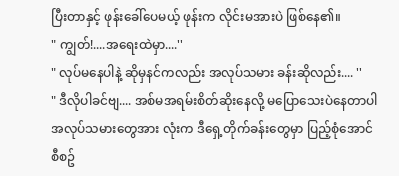ပြီးတာနှင့် ဖုန်းခေါ်ပေမယ့် ဖုန်းက လိုင်းမအားပဲ ဖြစ်နေ၏။
" ကျွတ်!....အရေးထဲမှာ....''
" လုပ်မနေပါနဲ့ ဆိုမှနင်ကလည်း အလုပ်သမား ခန်းဆိုလည်း.... ''
" ဒီလိုပါခင်ဗျ.... အစ်မအရမ်းစိတ်ဆိုးနေလို့ မပြောသေးပဲနေတာပါ အလုပ်သမားတွေအား လုံးက ဒီရှေ့တိုက်ခန်းတွေမှာ ပြည့်စုံအောင် စီစဥ်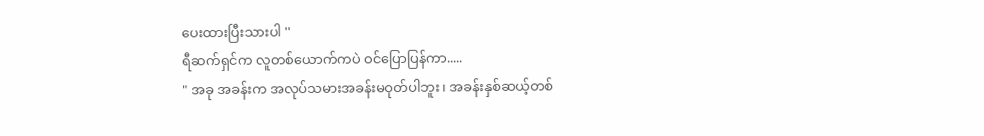ပေးထားပြီးသားပါ ''
ရီဆက်ရှင်က လူတစ်ယောက်ကပဲ ဝင်ပြောပြန်ကာ.....
" အခု အခန်းက အလုပ်သမားအခန်းမဝုတ်ပါဘူး၊ အခန်းနှစ်ဆယ့်တစ်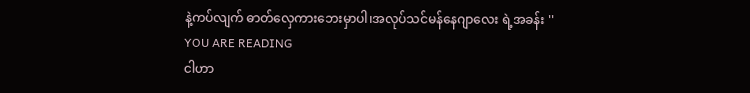နဲ့ကပ်လျက် ဓာတ်လှေကားဘေးမှာပါ၊အလုပ်သင်မန်နေဂျာလေး ရဲ့အခန်း ''
YOU ARE READING
ငါဟာ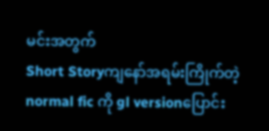မင်းအတွက်
Short Storyကျနော်အရမ်းကြိုက်တဲ့ normal fic ကို gl versionပြောင်း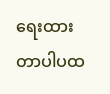ရေးထားတာပါပထ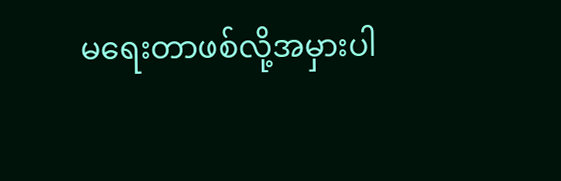မရေးတာဖစ်လို့အမှားပါ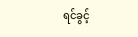ရင်ခွင့်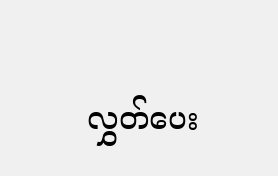လွှတ်ပေး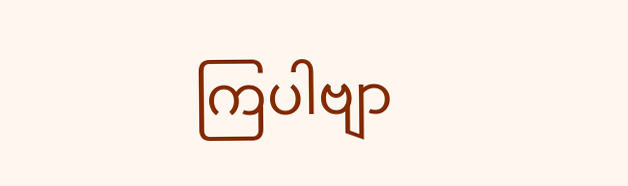ကြပါဗျာ